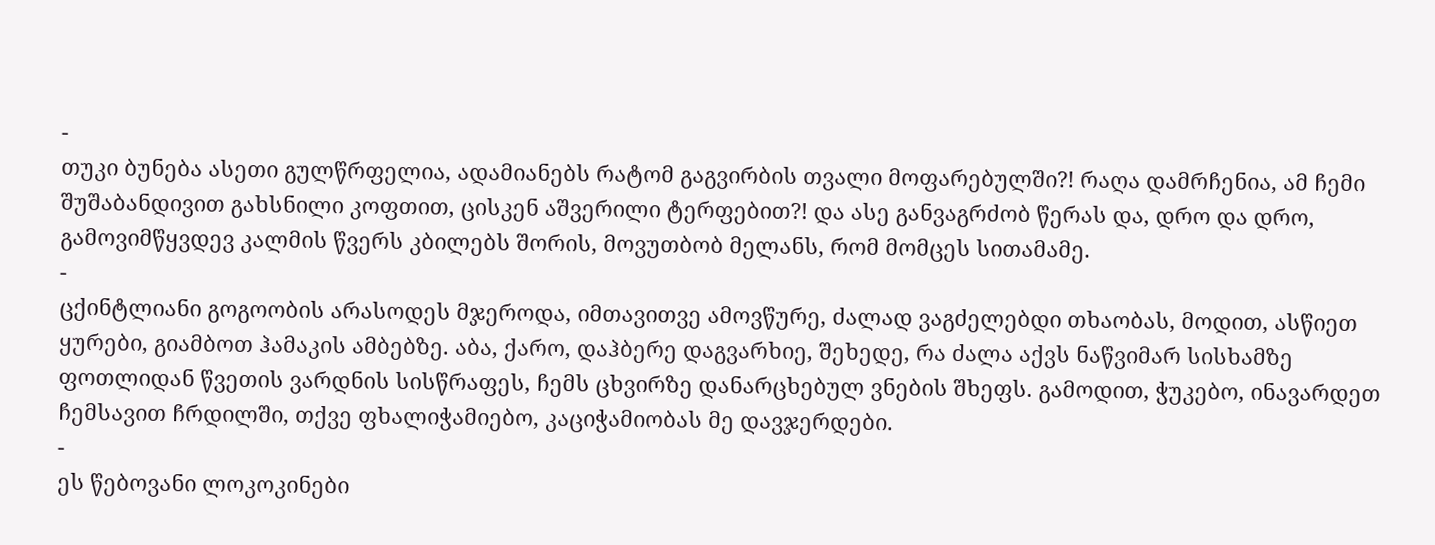-
თუკი ბუნება ასეთი გულწრფელია, ადამიანებს რატომ გაგვირბის თვალი მოფარებულში?! რაღა დამრჩენია, ამ ჩემი შუშაბანდივით გახსნილი კოფთით, ცისკენ აშვერილი ტერფებით?! და ასე განვაგრძობ წერას და, დრო და დრო, გამოვიმწყვდევ კალმის წვერს კბილებს შორის, მოვუთბობ მელანს, რომ მომცეს სითამამე.
-
ცქინტლიანი გოგოობის არასოდეს მჯეროდა, იმთავითვე ამოვწურე, ძალად ვაგძელებდი თხაობას, მოდით, ასწიეთ ყურები, გიამბოთ ჰამაკის ამბებზე. აბა, ქარო, დაჰბერე დაგვარხიე, შეხედე, რა ძალა აქვს ნაწვიმარ სისხამზე ფოთლიდან წვეთის ვარდნის სისწრაფეს, ჩემს ცხვირზე დანარცხებულ ვნების შხეფს. გამოდით, ჭუკებო, ინავარდეთ ჩემსავით ჩრდილში, თქვე ფხალიჭამიებო, კაციჭამიობას მე დავჯერდები.
-
ეს წებოვანი ლოკოკინები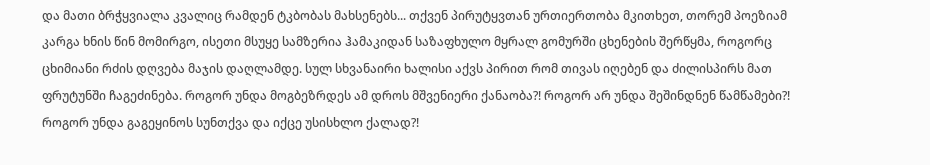და მათი ბრჭყვიალა კვალიც რამდენ ტკბობას მახსენებს... თქვენ პირუტყვთან ურთიერთობა მკითხეთ, თორემ პოეზიამ კარგა ხნის წინ მომირგო, ისეთი მსუყე სამზერია ჰამაკიდან საზაფხულო მყრალ გომურში ცხენების შერწყმა, როგორც ცხიმიანი რძის დღვება მაჯის დაღლამდე. სულ სხვანაირი ხალისი აქვს პირით რომ თივას იღებენ და ძილისპირს მათ ფრუტუნში ჩაგეძინება. როგორ უნდა მოგბეზრდეს ამ დროს მშვენიერი ქანაობა?! როგორ არ უნდა შეშინდნენ წამწამები?! როგორ უნდა გაგეყინოს სუნთქვა და იქცე უსისხლო ქალად?!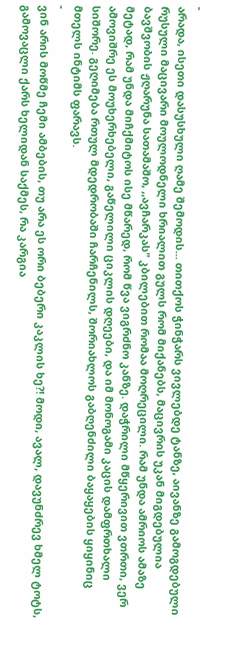-
არადა, ისეთი დასუსხული ღამე შემოდის... თითქოს ჭინჭარს ვივლებდე ტანზე, აივანზე გამოგდებული რუსული მაცივარი მოულოდნელი ხრიალით გულს რომ მიქანებს, მაცივრის უკან მიგდებულია ბავშვობის ჟღარუნა სათამაშო, ,,ავჩარკას" კბილებით რომაა მოღრეცილი. რამ უნდა ამრიოს ამაზე მეტად, რამ უნდა მიჩქმიტოს ისე მწარედ, რომ წვა ვიგრძნო კანზე. დაჭრილი მწყერივით ვთრთი, ვერ ამოვიშრე ეს მოუხერხებელი, გაწელილი ციკლის დღეები, და იმ მონოგამი კაცის დამფრთხალი სიშორე. გეღიმება რთულ მდედრობაში ჩარჩენილს, შორიახლოს გაბღენძილი ბაყაყების ყიყინიც მთელს ინტიმს ფარავს.
-
ვინ არის მოწმე ჩემი ამბების, თუ არა ეს ორი ბებერი კაკლის ხე?! მოდი, ავალ, დავუნძრევ ხმელ ტოტს, გამოვაცლი ქარს ხელიდან საქმეს, რა კარგია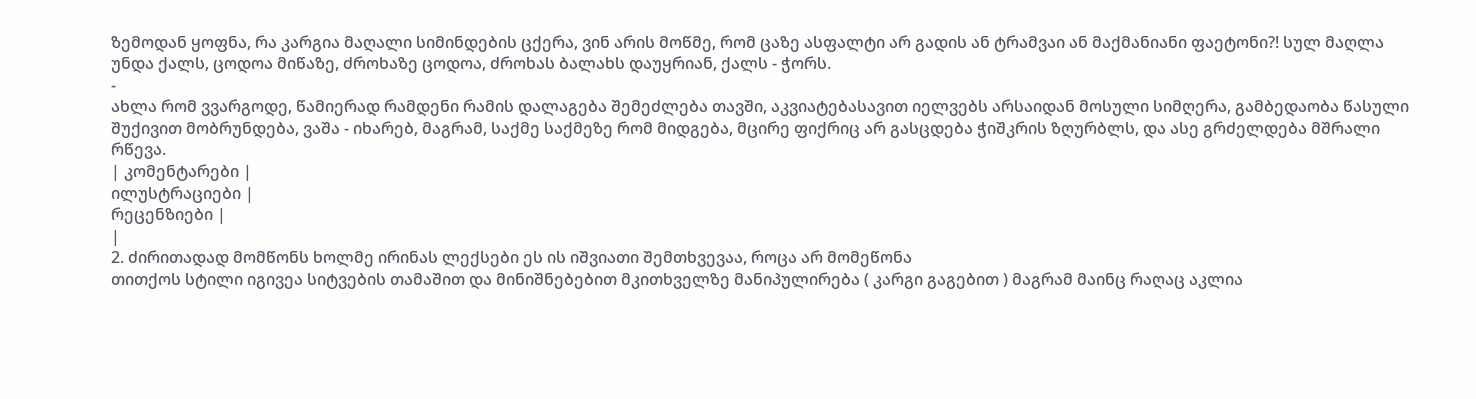ზემოდან ყოფნა, რა კარგია მაღალი სიმინდების ცქერა, ვინ არის მოწმე, რომ ცაზე ასფალტი არ გადის ან ტრამვაი ან მაქმანიანი ფაეტონი?! სულ მაღლა უნდა ქალს, ცოდოა მიწაზე, ძროხაზე ცოდოა, ძროხას ბალახს დაუყრიან, ქალს - ჭორს.
-
ახლა რომ ვვარგოდე, წამიერად რამდენი რამის დალაგება შემეძლება თავში, აკვიატებასავით იელვებს არსაიდან მოსული სიმღერა, გამბედაობა წასული შუქივით მობრუნდება, ვაშა - იხარებ, მაგრამ, საქმე საქმეზე რომ მიდგება, მცირე ფიქრიც არ გასცდება ჭიშკრის ზღურბლს, და ასე გრძელდება მშრალი რწევა.
| კომენტარები |
ილუსტრაციები |
რეცენზიები |
|
2. ძირითადად მომწონს ხოლმე ირინას ლექსები ეს ის იშვიათი შემთხვევაა, როცა არ მომეწონა
თითქოს სტილი იგივეა სიტვების თამაშით და მინიშნებებით მკითხველზე მანიპულირება ( კარგი გაგებით ) მაგრამ მაინც რაღაც აკლია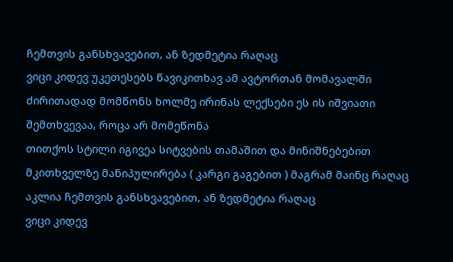ჩემთვის განსხვავებით, ან ზედმეტია რაღაც
ვიცი კიდევ უკეთესებს წავიკითხავ ამ ავტორთან მომავალში ძირითადად მომწონს ხოლმე ირინას ლექსები ეს ის იშვიათი შემთხვევაა, როცა არ მომეწონა
თითქოს სტილი იგივეა სიტვების თამაშით და მინიშნებებით მკითხველზე მანიპულირება ( კარგი გაგებით ) მაგრამ მაინც რაღაც აკლია ჩემთვის განსხვავებით, ან ზედმეტია რაღაც
ვიცი კიდევ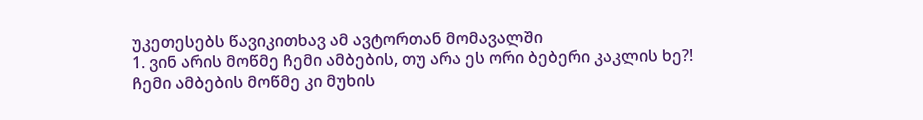უკეთესებს წავიკითხავ ამ ავტორთან მომავალში
1. ვინ არის მოწმე ჩემი ამბების, თუ არა ეს ორი ბებერი კაკლის ხე?!
ჩემი ამბების მოწმე კი მუხის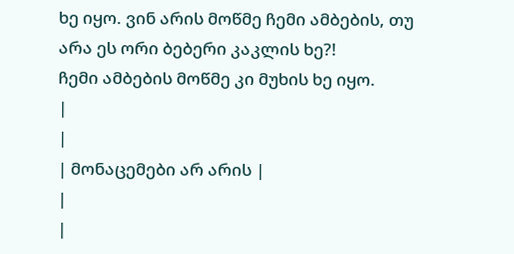ხე იყო. ვინ არის მოწმე ჩემი ამბების, თუ არა ეს ორი ბებერი კაკლის ხე?!
ჩემი ამბების მოწმე კი მუხის ხე იყო.
|
|
| მონაცემები არ არის |
|
|